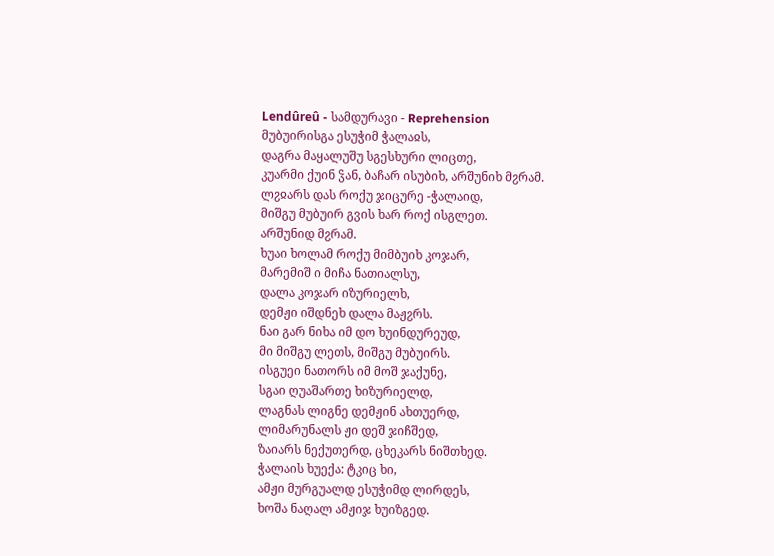Lendûreû - სამდურავი - Reprehension
მუბუირისგა ესუჭიმ ჭალაჲს,
დაგრა მაყალუშუ სგესხური ლიცთე,
კუარმი ქუინ ჴან, ბაჩარ ისუბიხ, არშუნიხ მჷრამ.
ლჷჲარს დას როქუ ჯიცურე -ჭალაიდ,
მიშგუ მუბუირ გვის ხარ როქ ისგლეთ.
არშუნიდ მჷრამ.
ხუაი ხოლამ როქუ მიმბუიხ კოჯარ,
მარემიშ ი მიჩა ნათიალსუ,
დალა კოჯარ იზურიელხ,
დემჟი იშდნეხ დალა მაჟჷრს.
ნაი გარ ნიხა იმ დო ხუინდურეუდ,
მი მიშგუ ლეთს, მიშგუ მუბუირს.
ისგუეი ნათორს იმ მოშ ჯაქუნე,
სგაი ღუაშართე ხიზურიელდ,
ლაგნას ლიგნე დემჟინ ახთუერდ,
ლიმარუნალს ჟი დეშ ჯიჩშედ,
ზაიარს ნექუთერდ, ცხეკარს ნიშთხედ.
ჭალაის ხუექა: ტკიც ხი,
ამჟი მურგუალდ ესუჭიმდ ლირდეს,
ხოშა ნაღალ ამჟიჯ ხუიზგედ.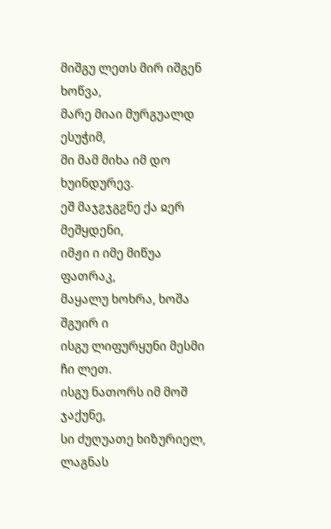მიშგუ ლეთს მირ იშგენ ხოწვა,
მარე მიაი მურგუალდ ესუჭიმ,
მი მამ მიხა იმ დო ხუინდურევ.
ეშ მაჯჷჯგჷნე ქა ჲერ მეშყდენი,
იმჟი ი იმე მიწუა ფათრაკ,
მაყალუ ხოხრა, ხოშა შგუირ ი
ისგუ ლიფურყუნი მესმი ჩი ლეთ.
ისგუ ნათორს იმ მოშ ჯაქუნე,
სი ძუღუათე ხიზურიელ,
ლაგნას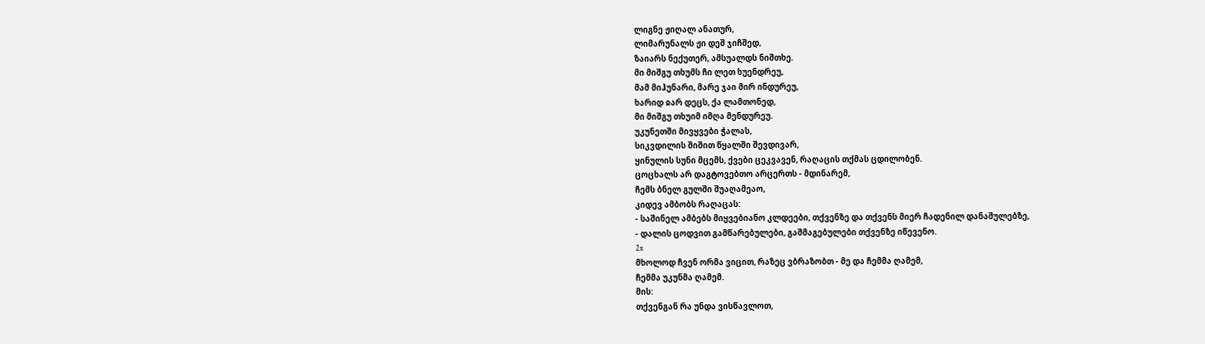ლიგნე ჟიღალ ანათურ,
ლიმარუნალს ჟი დეშ ჯიჩშედ,
ზაიარს ნექუთერ, ამსუალდს ნიშთხე.
მი მიშგუ თხუმს ჩი ლეთ ხუენდრეუ,
მამ მიჰუნარი, მარე ჯაი მირ ინდურეუ,
ხარიდ ჲარ დეცს, ქა ლამთონედ,
მი მიშგუ თხუიმ იმღა მენდურეუ.
უკუნეთში მივყვები ჭალას,
სიკვდილის შიშით წყალში შევდივარ,
ყინულის სუნი მცემს, ქვები ცეკვავენ, რაღაცის თქმას ცდილობენ.
ცოცხალს არ დაგტოვებთო არცერთს - მდინარემ,
ჩემს ბნელ გულში შუაღამეაო,
კიდევ ამბობს რაღაცას:
- საშინელ ამბებს მიყვებიანო კლდეები, თქვენზე და თქვენს მიერ ჩადენილ დანაშულებზე,
- დალის ცოდვით გამწარებულები, გაშმაგებულები თქვენზე იწევენო.
2x
მხოლოდ ჩვენ ორმა ვიცით, რაზეც ვბრაზობთ - მე და ჩემმა ღამემ,
ჩემმა უკუნმა ღამემ.
მის:
თქვენგან რა უნდა ვისწავლოთ,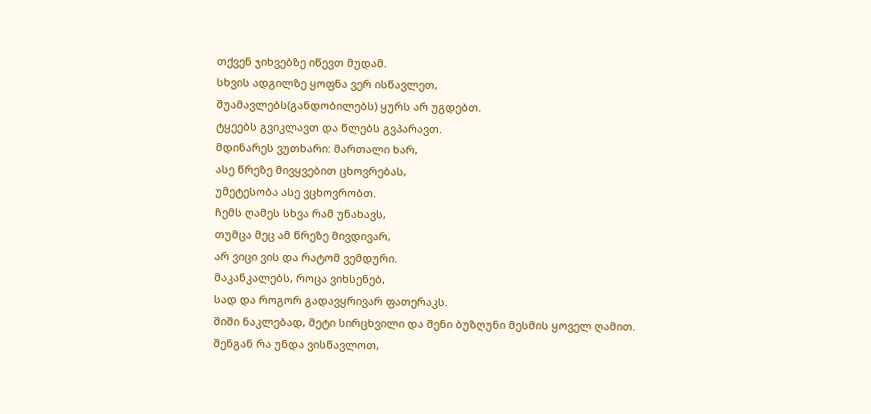თქვენ ჯიხვებზე იწევთ მუდამ.
სხვის ადგილზე ყოფნა ვერ ისწავლეთ,
შუამავლებს(განდობილებს) ყურს არ უგდებთ.
ტყეებს გვიკლავთ და წლებს გვპარავთ.
მდინარეს ვუთხარი: მართალი ხარ,
ასე წრეზე მივყვებით ცხოვრებას,
უმეტესობა ასე ვცხოვრობთ.
ჩემს ღამეს სხვა რამ უნახავს,
თუმცა მეც ამ წრეზე მივდივარ,
არ ვიცი ვის და რატომ ვემდური.
მაკანკალებს, როცა ვიხსენებ,
სად და როგორ გადავყრივარ ფათერაკს.
შიში ნაკლებად, მეტი სირცხვილი და შენი ბუზღუნი მესმის ყოველ ღამით.
შენგან რა უნდა ვისწავლოთ,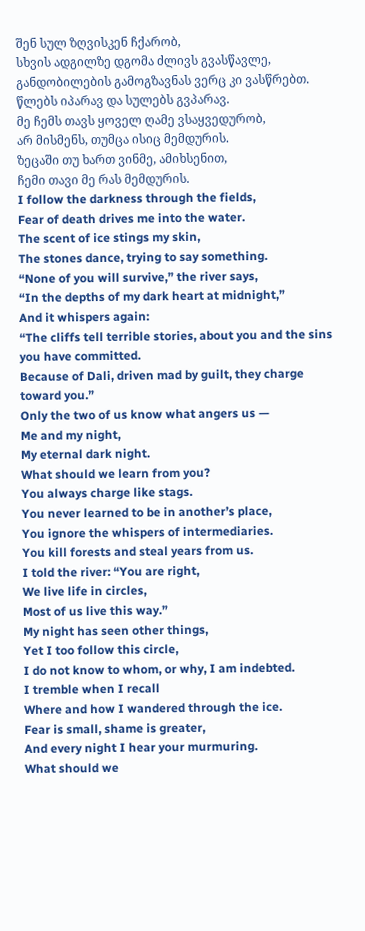შენ სულ ზღვისკენ ჩქარობ,
სხვის ადგილზე დგომა ძლივს გვასწავლე,
განდობილების გამოგზავნას ვერც კი ვასწრებთ.
წლებს იპარავ და სულებს გვპარავ.
მე ჩემს თავს ყოველ ღამე ვსაყვედურობ,
არ მისმენს, თუმცა ისიც მემდურის.
ზეცაში თუ ხართ ვინმე, ამიხსენით,
ჩემი თავი მე რას მემდურის.
I follow the darkness through the fields,
Fear of death drives me into the water.
The scent of ice stings my skin,
The stones dance, trying to say something.
“None of you will survive,” the river says,
“In the depths of my dark heart at midnight,”
And it whispers again:
“The cliffs tell terrible stories, about you and the sins you have committed.
Because of Dali, driven mad by guilt, they charge toward you.”
Only the two of us know what angers us —
Me and my night,
My eternal dark night.
What should we learn from you?
You always charge like stags.
You never learned to be in another’s place,
You ignore the whispers of intermediaries.
You kill forests and steal years from us.
I told the river: “You are right,
We live life in circles,
Most of us live this way.”
My night has seen other things,
Yet I too follow this circle,
I do not know to whom, or why, I am indebted.
I tremble when I recall
Where and how I wandered through the ice.
Fear is small, shame is greater,
And every night I hear your murmuring.
What should we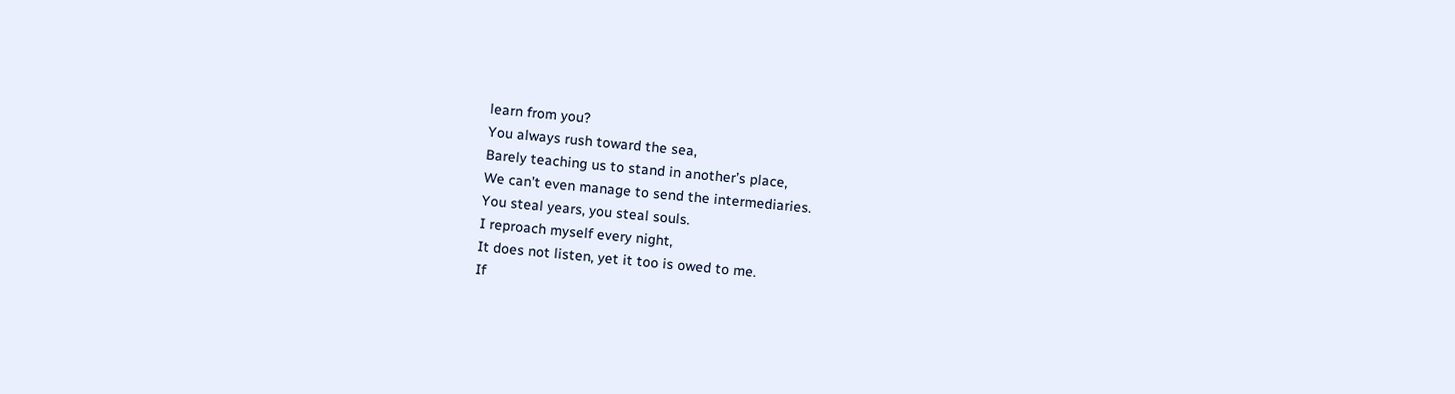learn from you?
You always rush toward the sea,
Barely teaching us to stand in another’s place,
We can’t even manage to send the intermediaries.
You steal years, you steal souls.
I reproach myself every night,
It does not listen, yet it too is owed to me.
If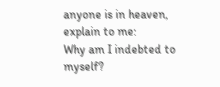anyone is in heaven, explain to me:
Why am I indebted to myself?